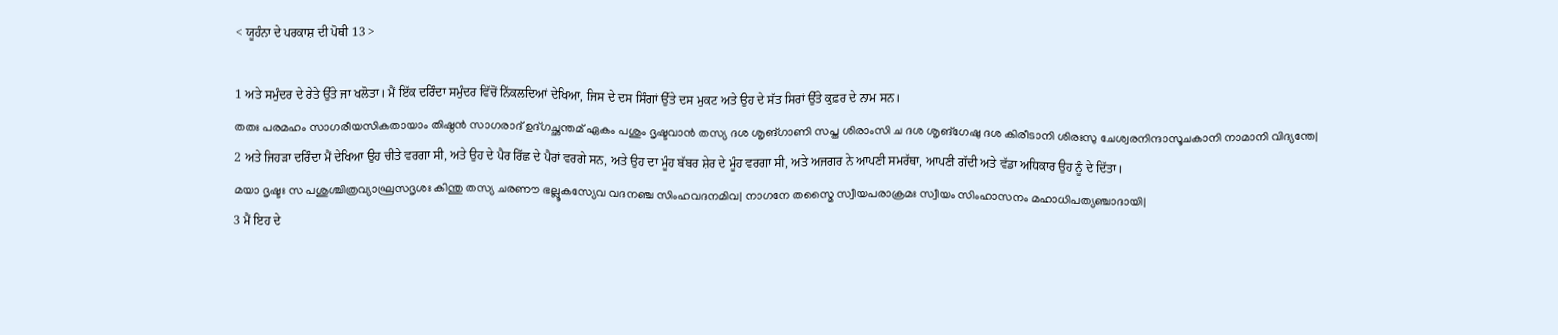< ਯੂਹੰਨਾ ਦੇ ਪਰਕਾਸ਼ ਦੀ ਪੋਥੀ 13 >

1 ਅਤੇ ਸਮੁੰਦਰ ਦੇ ਰੇਤੇ ਉੱਤੇ ਜਾ ਖਲੋਤਾ। ਮੈਂ ਇੱਕ ਦਰਿੰਦਾ ਸਮੁੰਦਰ ਵਿੱਚੋਂ ਨਿੱਕਲਦਿਆਂ ਦੇਖਿਆ, ਜਿਸ ਦੇ ਦਸ ਸਿੰਗਾਂ ਉੱਤੇ ਦਸ ਮੁਕਟ ਅਤੇ ਉਹ ਦੇ ਸੱਤ ਸਿਰਾਂ ਉੱਤੇ ਕੁਫ਼ਰ ਦੇ ਨਾਮ ਸਨ।
തതഃ പരമഹം സാഗരീയസികതായാം തിഷ്ഠൻ സാഗരാദ് ഉദ്ഗച്ഛന്തമ് ഏകം പശും ദൃഷ്ടവാൻ തസ്യ ദശ ശൃങ്ഗാണി സപ്ത ശിരാംസി ച ദശ ശൃങ്ഗേഷു ദശ കിരീടാനി ശിരഃസു ചേശ്വരനിന്ദാസൂചകാനി നാമാനി വിദ്യന്തേ|
2 ਅਤੇ ਜਿਹੜਾ ਦਰਿੰਦਾ ਮੈਂ ਦੇਖਿਆ ਉਹ ਚੀਤੇ ਵਰਗਾ ਸੀ, ਅਤੇ ਉਹ ਦੇ ਪੈਰ ਰਿੱਛ ਦੇ ਪੈਰਾਂ ਵਰਗੇ ਸਨ, ਅਤੇ ਉਹ ਦਾ ਮੂੰਹ ਬੱਬਰ ਸ਼ੇਰ ਦੇ ਮੂੰਹ ਵਰਗਾ ਸੀ, ਅਤੇ ਅਜਗਰ ਨੇ ਆਪਣੀ ਸਮਰੱਥਾ, ਆਪਣੀ ਗੱਦੀ ਅਤੇ ਵੱਡਾ ਅਧਿਕਾਰ ਉਹ ਨੂੰ ਦੇ ਦਿੱਤਾ।
മയാ ദൃഷ്ടഃ സ പശുശ്ചിത്രവ്യാഘ്രസദൃശഃ കിന്തു തസ്യ ചരണൗ ഭല്ലൂകസ്യേവ വദനഞ്ച സിംഹവദനമിവ| നാഗനേ തസ്മൈ സ്വീയപരാക്രമഃ സ്വീയം സിംഹാസനം മഹാധിപത്യഞ്ചാദായി|
3 ਮੈਂ ਇਹ ਦੇ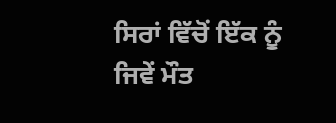ਸਿਰਾਂ ਵਿੱਚੋਂ ਇੱਕ ਨੂੰ ਜਿਵੇਂ ਮੌਤ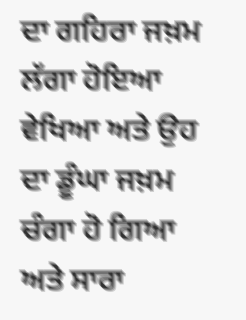ਦਾ ਗਹਿਰਾ ਜਖ਼ਮ ਲੱਗਾ ਹੋਇਆ ਵੇਖਿਆ ਅਤੇ ਉਹ ਦਾ ਡੂੰਘਾ ਜਖ਼ਮ ਚੰਗਾ ਹੋ ਗਿਆ ਅਤੇ ਸਾਰਾ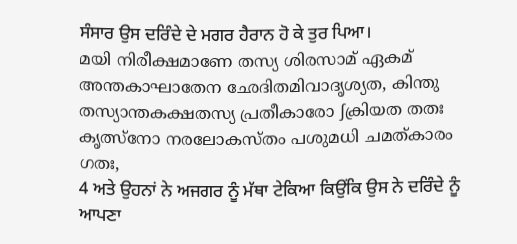ਸੰਸਾਰ ਉਸ ਦਰਿੰਦੇ ਦੇ ਮਗਰ ਹੈਰਾਨ ਹੋ ਕੇ ਤੁਰ ਪਿਆ।
മയി നിരീക്ഷമാണേ തസ്യ ശിരസാമ് ഏകമ് അന്തകാഘാതേന ഛേദിതമിവാദൃശ്യത, കിന്തു തസ്യാന്തകക്ഷതസ്യ പ്രതീകാരോ ഽക്രിയത തതഃ കൃത്സ്നോ നരലോകസ്തം പശുമധി ചമത്കാരം ഗതഃ,
4 ਅਤੇ ਉਹਨਾਂ ਨੇ ਅਜਗਰ ਨੂੰ ਮੱਥਾ ਟੇਕਿਆ ਕਿਉਂਕਿ ਉਸ ਨੇ ਦਰਿੰਦੇ ਨੂੰ ਆਪਣਾ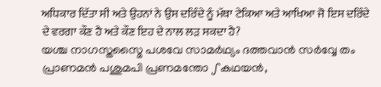ਅਧਿਕਾਰ ਦਿੱਤਾ ਸੀ ਅਤੇ ਉਹਨਾਂ ਨੇ ਉਸ ਦਰਿੰਦੇ ਨੂੰ ਮੱਥਾ ਟੇਕਿਆ ਅਤੇ ਆਖਿਆ ਜੋ ਇਸ ਦਰਿੰਦੇ ਦੇ ਵਰਗਾ ਕੌਣ ਹੈ ਅਤੇ ਕੌਣ ਇਹ ਦੇ ਨਾਲ ਲੜ ਸਕਦਾ ਹੈ?
യശ്ച നാഗസ്തസ്മൈ പശവേ സാമർഥ്യം ദത്തവാൻ സർവ്വേ തം പ്രാണമൻ പശുമപി പ്രണമന്തോ ഽകഥയൻ,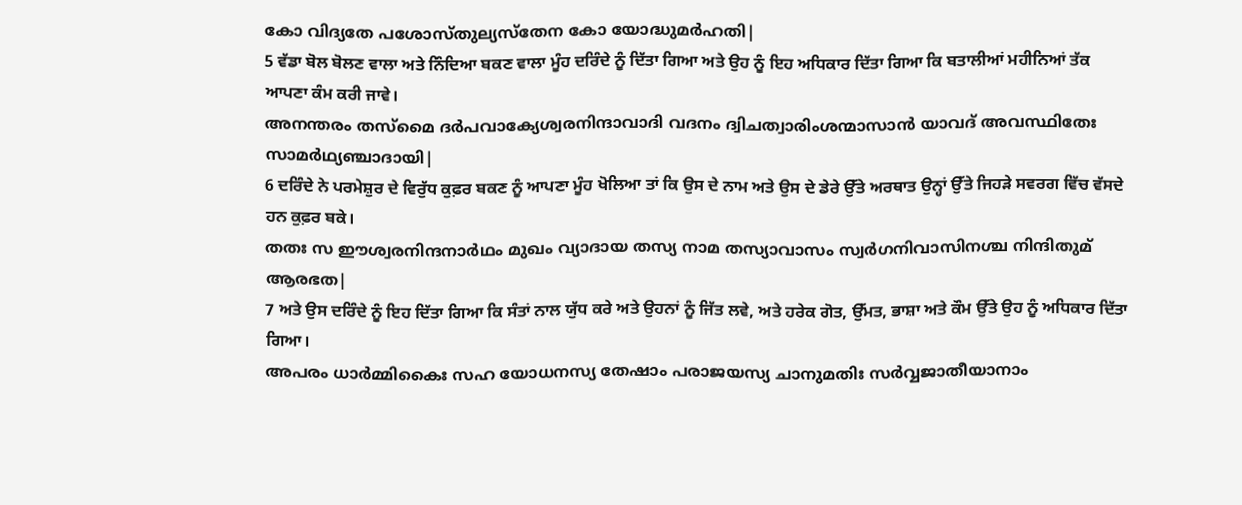കോ വിദ്യതേ പശോസ്തുല്യസ്തേന കോ യോദ്ധുമർഹതി|
5 ਵੱਡਾ ਬੋਲ ਬੋਲਣ ਵਾਲਾ ਅਤੇ ਨਿੰਦਿਆ ਬਕਣ ਵਾਲਾ ਮੂੰਹ ਦਰਿੰਦੇ ਨੂੰ ਦਿੱਤਾ ਗਿਆ ਅਤੇ ਉਹ ਨੂੰ ਇਹ ਅਧਿਕਾਰ ਦਿੱਤਾ ਗਿਆ ਕਿ ਬਤਾਲੀਆਂ ਮਹੀਨਿਆਂ ਤੱਕ ਆਪਣਾ ਕੰਮ ਕਰੀ ਜਾਵੇ।
അനന്തരം തസ്മൈ ദർപവാക്യേശ്വരനിന്ദാവാദി വദനം ദ്വിചത്വാരിംശന്മാസാൻ യാവദ് അവസ്ഥിതേഃ സാമർഥ്യഞ്ചാദായി|
6 ਦਰਿੰਦੇ ਨੇ ਪਰਮੇਸ਼ੁਰ ਦੇ ਵਿਰੁੱਧ ਕੁਫ਼ਰ ਬਕਣ ਨੂੰ ਆਪਣਾ ਮੂੰਹ ਖੋਲਿਆ ਤਾਂ ਕਿ ਉਸ ਦੇ ਨਾਮ ਅਤੇ ਉਸ ਦੇ ਡੇਰੇ ਉੱਤੇ ਅਰਥਾਤ ਉਨ੍ਹਾਂ ਉੱਤੇ ਜਿਹੜੇ ਸਵਰਗ ਵਿੱਚ ਵੱਸਦੇ ਹਨ ਕੁਫ਼ਰ ਬਕੇ।
തതഃ സ ഈശ്വരനിന്ദനാർഥം മുഖം വ്യാദായ തസ്യ നാമ തസ്യാവാസം സ്വർഗനിവാസിനശ്ച നിന്ദിതുമ് ആരഭത|
7 ਅਤੇ ਉਸ ਦਰਿੰਦੇ ਨੂੰ ਇਹ ਦਿੱਤਾ ਗਿਆ ਕਿ ਸੰਤਾਂ ਨਾਲ ਯੁੱਧ ਕਰੇ ਅਤੇ ਉਹਨਾਂ ਨੂੰ ਜਿੱਤ ਲਵੇ, ਅਤੇ ਹਰੇਕ ਗੋਤ, ਉੱਮਤ, ਭਾਸ਼ਾ ਅਤੇ ਕੌਮ ਉੱਤੇ ਉਹ ਨੂੰ ਅਧਿਕਾਰ ਦਿੱਤਾ ਗਿਆ।
അപരം ധാർമ്മികൈഃ സഹ യോധനസ്യ തേഷാം പരാജയസ്യ ചാനുമതിഃ സർവ്വജാതീയാനാം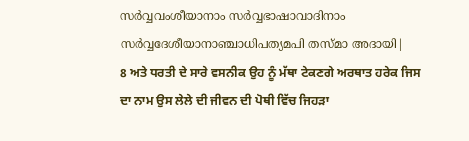സർവ്വവംശീയാനാം സർവ്വഭാഷാവാദിനാം സർവ്വദേശീയാനാഞ്ചാധിപത്യമപി തസ്മാ അദായി|
8 ਅਤੇ ਧਰਤੀ ਦੇ ਸਾਰੇ ਵਸਨੀਕ ਉਹ ਨੂੰ ਮੱਥਾ ਟੇਕਣਗੇ ਅਰਥਾਤ ਹਰੇਕ ਜਿਸ ਦਾ ਨਾਮ ਉਸ ਲੇਲੇ ਦੀ ਜੀਵਨ ਦੀ ਪੋਥੀ ਵਿੱਚ ਜਿਹੜਾ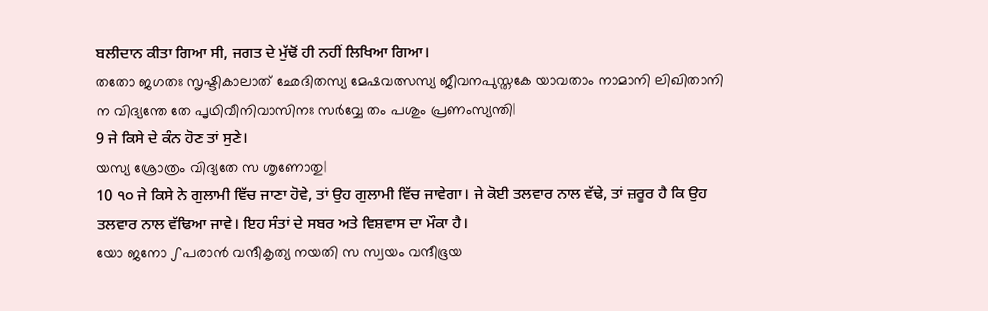ਬਲੀਦਾਨ ਕੀਤਾ ਗਿਆ ਸੀ, ਜਗਤ ਦੇ ਮੁੱਢੋਂ ਹੀ ਨਹੀਂ ਲਿਖਿਆ ਗਿਆ।
തതോ ജഗതഃ സൃഷ്ടികാലാത് ഛേദിതസ്യ മേഷവത്സസ്യ ജീവനപുസ്തകേ യാവതാം നാമാനി ലിഖിതാനി ന വിദ്യന്തേ തേ പൃഥിവീനിവാസിനഃ സർവ്വേ തം പശും പ്രണംസ്യന്തി|
9 ਜੇ ਕਿਸੇ ਦੇ ਕੰਨ ਹੋਣ ਤਾਂ ਸੁਣੇ।
യസ്യ ശ്രോത്രം വിദ്യതേ സ ശൃണോതു|
10 ੧੦ ਜੇ ਕਿਸੇ ਨੇ ਗੁਲਾਮੀ ਵਿੱਚ ਜਾਣਾ ਹੋਵੇ, ਤਾਂ ਉਹ ਗੁਲਾਮੀ ਵਿੱਚ ਜਾਵੇਗਾ। ਜੇ ਕੋਈ ਤਲਵਾਰ ਨਾਲ ਵੱਢੇ, ਤਾਂ ਜ਼ਰੂਰ ਹੈ ਕਿ ਉਹ ਤਲਵਾਰ ਨਾਲ ਵੱਢਿਆ ਜਾਵੇ। ਇਹ ਸੰਤਾਂ ਦੇ ਸਬਰ ਅਤੇ ਵਿਸ਼ਵਾਸ ਦਾ ਮੌਕਾ ਹੈ।
യോ ജനോ ഽപരാൻ വന്ദീകൃത്യ നയതി സ സ്വയം വന്ദീഭൂയ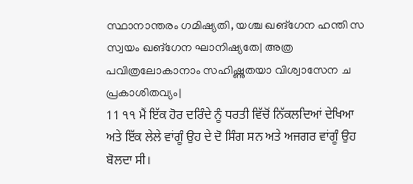സ്ഥാനാന്തരം ഗമിഷ്യതി, യശ്ച ഖങ്ഗേന ഹന്തി സ സ്വയം ഖങ്ഗേന ഘാനിഷ്യതേ| അത്ര പവിത്രലോകാനാം സഹിഷ്ണുതയാ വിശ്വാസേന ച പ്രകാശിതവ്യം|
11 ੧੧ ਮੈਂ ਇੱਕ ਹੋਰ ਦਰਿੰਦੇ ਨੂੰ ਧਰਤੀ ਵਿੱਚੋਂ ਨਿੱਕਲਦਿਆਂ ਦੇਖਿਆ ਅਤੇ ਇੱਕ ਲੇਲੇ ਵਾਂਗੂੰ ਉਹ ਦੇ ਦੋ ਸਿੰਗ ਸਨ ਅਤੇ ਅਜਗਰ ਵਾਂਗੂੰ ਉਹ ਬੋਲਦਾ ਸੀ।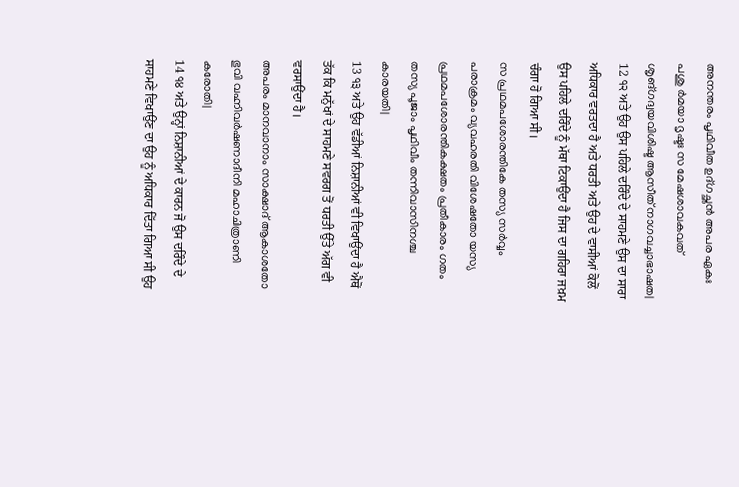അനന്തരം പൃഥിവീത ഉദ്ഗച്ഛൻ അപര ഏകഃ പശു ർമയാ ദൃഷ്ടഃ സ മേഷശാവകവത് ശൃങ്ഗദ്വയവിശിഷ്ട ആസീത് നാഗവച്ചാഭാഷത|
12 ੧੨ ਅਤੇ ਉਹ ਉਸ ਪਹਿਲੇ ਦਰਿੰਦੇ ਦੇ ਸਾਹਮਣੇ ਉਸ ਦਾ ਸਾਰਾ ਅਧਿਕਾਰ ਵਰਤਦਾ ਹੈ ਅਤੇ ਧਰਤੀ ਅਤੇ ਉਹ ਦੇ ਵਾਸੀਆਂ ਕੋਲੋਂ ਉਸ ਪਹਿਲੇ ਦਰਿੰਦੇ ਨੂੰ ਮੱਥਾ ਟਿਕਾਉਂਦਾ ਹੈ ਜਿਸ ਦਾ ਗਹਿਰਾ ਜਖ਼ਮ ਚੰਗਾ ਹੋ ਗਿਆ ਸੀ।
സ പ്രഥമപശോരന്തികേ തസ്യ സർവ്വം പരാക്രമം വ്യവഹരതി വിശേഷതോ യസ്യ പ്രഥമപശോരന്തികക്ഷതം പ്രതീകാരം ഗതം തസ്യ പൂജാം പൃഥിവീം തന്നിവാസിനശ്ച കാരയതി|
13 ੧੩ ਅਤੇ ਉਹ ਵੱਡੀਆਂ ਨਿਸ਼ਾਨੀਆਂ ਵੀ ਵਿਖਾਉਂਦਾ ਹੈ ਐਥੋਂ ਤੱਕ ਕਿ ਮਨੁੱਖਾਂ ਦੇ ਸਾਹਮਣੇ ਸਵਰਗ ਤੋਂ ਧਰਤੀ ਉੱਤੇ ਅੱਗ ਵੀ ਵਰਸਾਉਂਦਾ ਹੈ।
അപരം മാനവാനാം സാക്ഷാദ് ആകാശതോ ഭുവി വഹ്നിവർഷണാദീനി മഹാചിത്രാണി കരോതി|
14 ੧੪ ਅਤੇ ਉਨ੍ਹਾਂ ਨਿਸ਼ਾਨੀਆਂ ਦੇ ਕਾਰਨ ਜੋ ਉਸ ਦਰਿੰਦੇ ਦੇ ਸਾਹਮਣੇ ਵਿਖਾਉਂਣ ਦਾ ਉਹ ਨੂੰ ਅਧਿਕਾਰ ਦਿੱਤਾ ਗਿਆ ਸੀ ਉਹ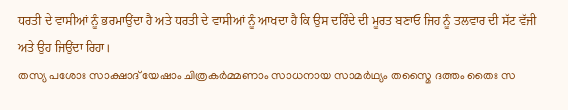ਧਰਤੀ ਦੇ ਵਾਸੀਆਂ ਨੂੰ ਭਰਮਾਉਂਦਾ ਹੈ ਅਤੇ ਧਰਤੀ ਦੇ ਵਾਸੀਆਂ ਨੂੰ ਆਖਦਾ ਹੈ ਕਿ ਉਸ ਦਰਿੰਦੇ ਦੀ ਮੂਰਤ ਬਣਾਓ ਜਿਹ ਨੂੰ ਤਲਵਾਰ ਦੀ ਸੱਟ ਵੱਜੀ ਅਤੇ ਉਹ ਜਿਉਂਦਾ ਰਿਹਾ।
തസ്യ പശോഃ സാക്ഷാദ് യേഷാം ചിത്രകർമ്മണാം സാധനായ സാമർഥ്യം തസ്മൈ ദത്തം തൈഃ സ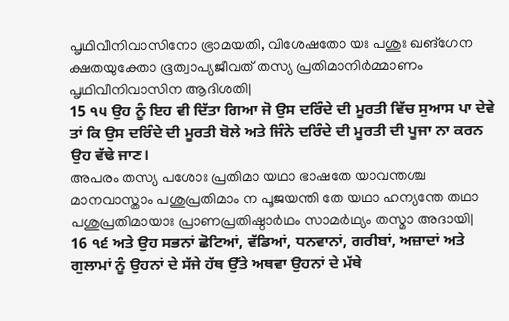പൃഥിവീനിവാസിനോ ഭ്രാമയതി, വിശേഷതോ യഃ പശുഃ ഖങ്ഗേന ക്ഷതയുക്തോ ഭൂത്വാപ്യജീവത് തസ്യ പ്രതിമാനിർമ്മാണം പൃഥിവീനിവാസിന ആദിശതി|
15 ੧੫ ਉਹ ਨੂੰ ਇਹ ਵੀ ਦਿੱਤਾ ਗਿਆ ਜੋ ਉਸ ਦਰਿੰਦੇ ਦੀ ਮੂਰਤੀ ਵਿੱਚ ਸੁਆਸ ਪਾ ਦੇਵੇ ਤਾਂ ਕਿ ਉਸ ਦਰਿੰਦੇ ਦੀ ਮੂਰਤੀ ਬੋਲੇ ਅਤੇ ਜਿੰਨੇ ਦਰਿੰਦੇ ਦੀ ਮੂਰਤੀ ਦੀ ਪੂਜਾ ਨਾ ਕਰਨ ਉਹ ਵੱਢੇ ਜਾਣ।
അപരം തസ്യ പശോഃ പ്രതിമാ യഥാ ഭാഷതേ യാവന്തശ്ച മാനവാസ്താം പശുപ്രതിമാം ന പൂജയന്തി തേ യഥാ ഹന്യന്തേ തഥാ പശുപ്രതിമായാഃ പ്രാണപ്രതിഷ്ഠാർഥം സാമർഥ്യം തസ്മാ അദായി|
16 ੧੬ ਅਤੇ ਉਹ ਸਭਨਾਂ ਛੋਟਿਆਂ, ਵੱਡਿਆਂ, ਧਨਵਾਨਾਂ, ਗਰੀਬਾਂ, ਅਜ਼ਾਦਾਂ ਅਤੇ ਗੁਲਾਮਾਂ ਨੂੰ ਉਹਨਾਂ ਦੇ ਸੱਜੇ ਹੱਥ ਉੱਤੇ ਅਥਵਾ ਉਹਨਾਂ ਦੇ ਮੱਥੇ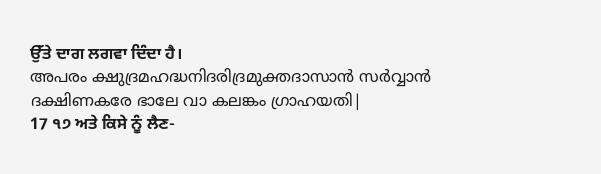ਉੱਤੇ ਦਾਗ ਲਗਵਾ ਦਿੰਦਾ ਹੈ।
അപരം ക്ഷുദ്രമഹദ്ധനിദരിദ്രമുക്തദാസാൻ സർവ്വാൻ ദക്ഷിണകരേ ഭാലേ വാ കലങ്കം ഗ്രാഹയതി|
17 ੧੭ ਅਤੇ ਕਿਸੇ ਨੂੰ ਲੈਣ-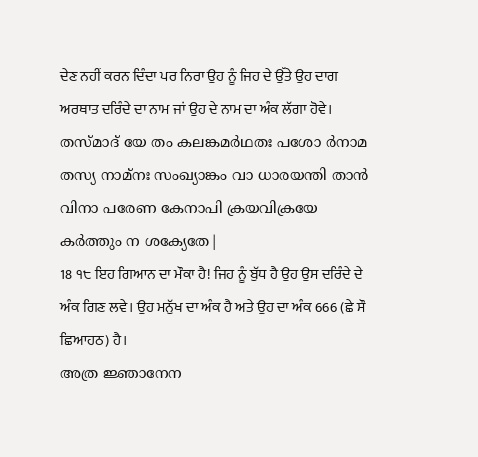ਦੇਣ ਨਹੀਂ ਕਰਨ ਦਿੰਦਾ ਪਰ ਨਿਰਾ ਉਹ ਨੂੰ ਜਿਹ ਦੇ ਉੱਤੇ ਉਹ ਦਾਗ ਅਰਥਾਤ ਦਰਿੰਦੇ ਦਾ ਨਾਮ ਜਾਂ ਉਹ ਦੇ ਨਾਮ ਦਾ ਅੰਕ ਲੱਗਾ ਹੋਵੇ।
തസ്മാദ് യേ തം കലങ്കമർഥതഃ പശോ ർനാമ തസ്യ നാമ്നഃ സംഖ്യാങ്കം വാ ധാരയന്തി താൻ വിനാ പരേണ കേനാപി ക്രയവിക്രയേ കർത്തും ന ശക്യേതേ|
18 ੧੮ ਇਹ ਗਿਆਨ ਦਾ ਮੌਕਾ ਹੈ! ਜਿਹ ਨੂੰ ਬੁੱਧ ਹੈ ਉਹ ਉਸ ਦਰਿੰਦੇ ਦੇ ਅੰਕ ਗਿਣ ਲਵੇ। ਉਹ ਮਨੁੱਖ ਦਾ ਅੰਕ ਹੈ ਅਤੇ ਉਹ ਦਾ ਅੰਕ 666 (ਛੇ ਸੌ ਛਿਆਹਠ) ਹੈ।
അത്ര ജ്ഞാനേന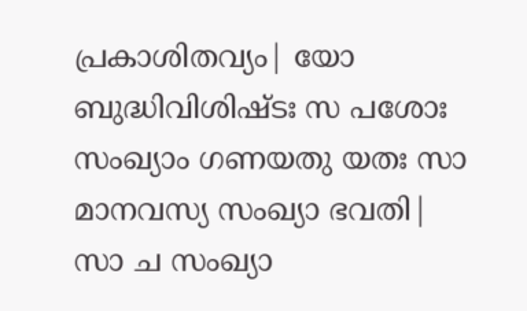പ്രകാശിതവ്യം| യോ ബുദ്ധിവിശിഷ്ടഃ സ പശോഃ സംഖ്യാം ഗണയതു യതഃ സാ മാനവസ്യ സംഖ്യാ ഭവതി| സാ ച സംഖ്യാ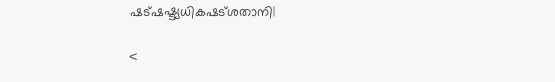ഷട്ഷഷ്ട്യധികഷട്ശതാനി|

<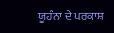ਯੂਹੰਨਾ ਦੇ ਪਰਕਾਸ਼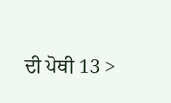ਦੀ ਪੋਥੀ 13 >